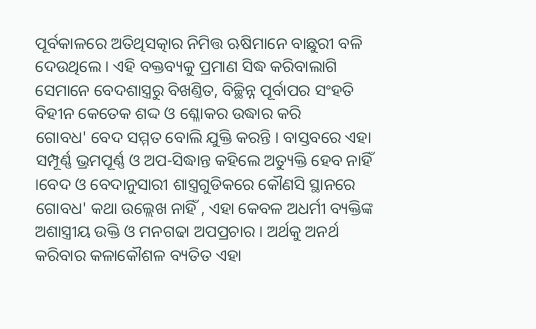ପୂର୍ବକାଳରେ ଅତିଥିସତ୍କାର ନିମିତ୍ତ ଋଷିମାନେ ବାଛୁରୀ ବଳି ଦେଉଥିଲେ । ଏହି ବକ୍ତବ୍ୟକୁ ପ୍ରମାଣ ସିଦ୍ଧ କରିବାଲାଗି ସେମାନେ ବେଦଶାସ୍ତ୍ରରୁ ବିଖଣ୍ତିତ, ବିଚ୍ଛିନ୍ନ ପୂର୍ବାପର ସଂହତି ବିହୀନ କେତେକ ଶଦ୍ଦ ଓ ଶ୍ଳୋକର ଉଦ୍ଧାର କରି
ଗୋବଧ' ବେଦ ସମ୍ମତ ବୋଲି ଯୁକ୍ତି କରନ୍ତି । ବାସ୍ତବରେ ଏହା ସମ୍ପୂର୍ଣ୍ଣ ଭ୍ରମପୂର୍ଣ୍ଣ ଓ ଅପ-ସିଦ୍ଧାନ୍ତ କହିଲେ ଅତ୍ୟୁକ୍ତି ହେବ ନାହିଁ ।ବେଦ ଓ ବେଦାନୁସାରୀ ଶାସ୍ତ୍ରଗୁଡିକରେ କୌଣସି ସ୍ଥାନରେ
ଗୋବଧ' କଥା ଉଲ୍ଲେଖ ନାହିଁ , ଏହା କେବଳ ଅଧର୍ମୀ ବ୍ୟକ୍ତିଙ୍କ ଅଶାସ୍ତ୍ରୀୟ ଉକ୍ତି ଓ ମନଗଢା ଅପପ୍ରଚାର । ଅର୍ଥକୁ ଅନର୍ଥ କରିବାର କଳାକୌଶଳ ବ୍ୟତିତ ଏହା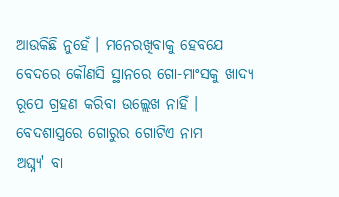ଆଉକିଛି ନୁହେଁ । ମନେରଖିବାକୁ ହେବଯେ ବେଦରେ କୌଣସି ସ୍ଥାନରେ ଗୋ-ମାଂସକୁ ଖାଦ୍ୟ ରୂପେ ଗ୍ରହଣ କରିବା ଉଲ୍ଲେଖ ନାହିଁ । ବେଦଶାସ୍ତ୍ରରେ ଗୋରୁର ଗୋଟିଏ ନାମ
ଅଘ୍ନ୍ୟ' ବା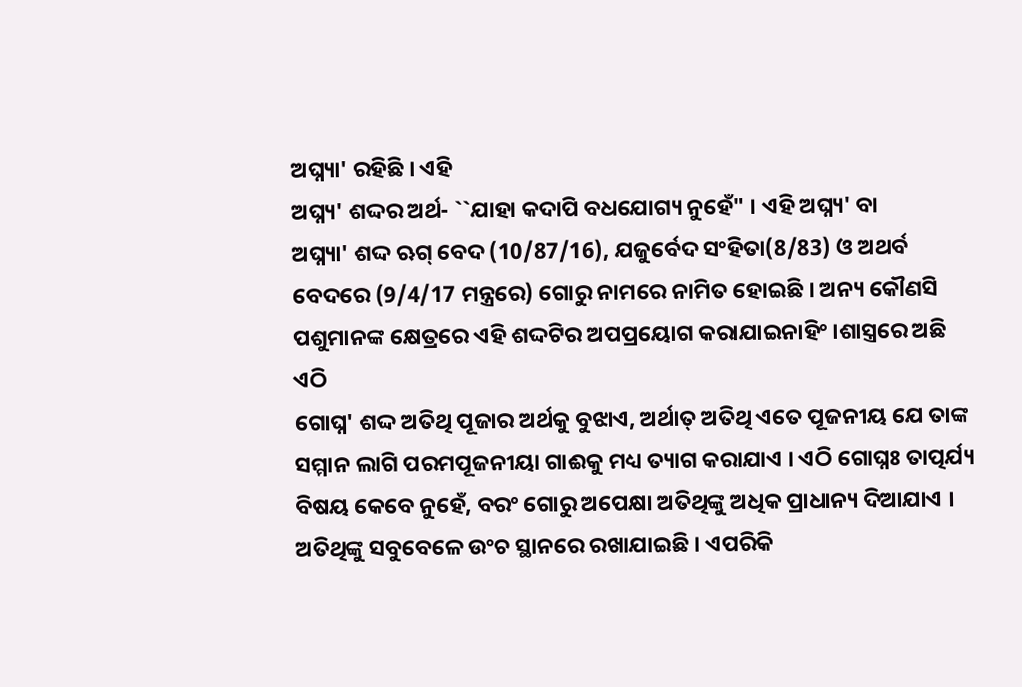ଅଘ୍ନ୍ୟା' ରହିଛି । ଏହି
ଅଘ୍ନ୍ୟ' ଶଦ୍ଦର ଅର୍ଥ- ``ଯାହା କଦାପି ବଧଯୋଗ୍ୟ ନୁହେଁ" । ଏହି ଅଘ୍ନ୍ୟ' ବା
ଅଘ୍ନ୍ୟା' ଶଦ୍ଦ ଋଗ୍ ବେଦ (10/87/16), ଯଜୁର୍ବେଦ ସଂହିତା(8/83) ଓ ଅଥର୍ବ ବେଦରେ (9/4/17 ମନ୍ତ୍ରରେ) ଗୋରୁ ନାମରେ ନାମିତ ହୋଇଛି । ଅନ୍ୟ କୌଣସି ପଶୁମାନଙ୍କ କ୍ଷେତ୍ରରେ ଏହି ଶଦ୍ଦଟିର ଅପପ୍ରୟୋଗ କରାଯାଇନାହିଂ ।ଶାସ୍ତ୍ରରେ ଅଛି
ଏଠି
ଗୋଘ୍ନ' ଶଦ୍ଦ ଅତିଥି ପୂଜାର ଅର୍ଥକୁ ବୁଝାଏ, ଅର୍ଥାତ୍ ଅତିଥି ଏତେ ପୂଜନୀୟ ଯେ ତାଙ୍କ ସମ୍ମାନ ଲାଗି ପରମପୂଜନୀୟା ଗାଈକୁ ମଧ୍ୟ ତ୍ୟାଗ କରାଯାଏ । ଏଠି ଗୋଘ୍ନଃ ତାତ୍ପର୍ଯ୍ୟ ବିଷୟ କେବେ ନୁହେଁ, ବରଂ ଗୋରୁ ଅପେକ୍ଷା ଅତିଥିଙ୍କୁ ଅଧିକ ପ୍ରାଧାନ୍ୟ ଦିଆଯାଏ । ଅତିଥିଙ୍କୁ ସବୁବେଳେ ଉଂଚ ସ୍ଥାନରେ ରଖାଯାଇଛି । ଏପରିକି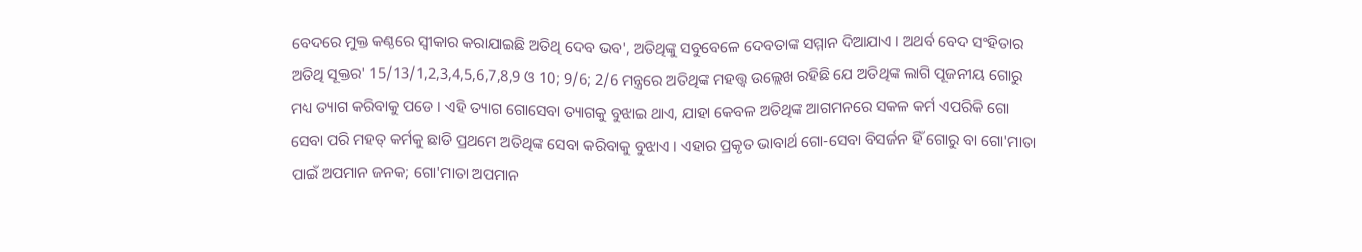ବେଦରେ ମୁକ୍ତ କଣ୍ଠରେ ସ୍ୱୀକାର କରାଯାଇଛି ଅତିଥି ଦେବ ଭବ', ଅତିଥିଙ୍କୁ ସବୁବେଳେ ଦେବତାଙ୍କ ସମ୍ମାନ ଦିଆଯାଏ । ଅଥର୍ବ ବେଦ ସଂହିତାର
ଅତିଥି ସୂକ୍ତର' 15/13/1,2,3,4,5,6,7,8,9 ଓ 10; 9/6; 2/6 ମନ୍ତ୍ରରେ ଅତିଥିଙ୍କ ମହତ୍ତ୍ୱ ଉଲ୍ଲେଖ ରହିଛି ଯେ ଅତିଥିଙ୍କ ଲାଗି ପୂଜନୀୟ ଗୋରୁ ମଧ୍ୟ ତ୍ୟାଗ କରିବାକୁ ପଡେ । ଏହି ତ୍ୟାଗ ଗୋସେବା ତ୍ୟାଗକୁ ବୁଝାଇ ଥାଏ, ଯାହା କେବଳ ଅତିଥିଙ୍କ ଆଗମନରେ ସକଳ କର୍ମ ଏପରିକି ଗୋ ସେବା ପରି ମହତ୍ କର୍ମକୁ ଛାଡି ପ୍ରଥମେ ଅତିଥିଙ୍କ ସେବା କରିବାକୁ ବୁଝାଏ । ଏହାର ପ୍ରକୃତ ଭାବାର୍ଥ ଗୋ-ସେବା ବିସର୍ଜନ ହିଁ ଗୋରୁ ବା ଗୋ'ମାତା ପାଇଁ ଅପମାନ ଜନକ; ଗୋ'ମାତା ଅପମାନ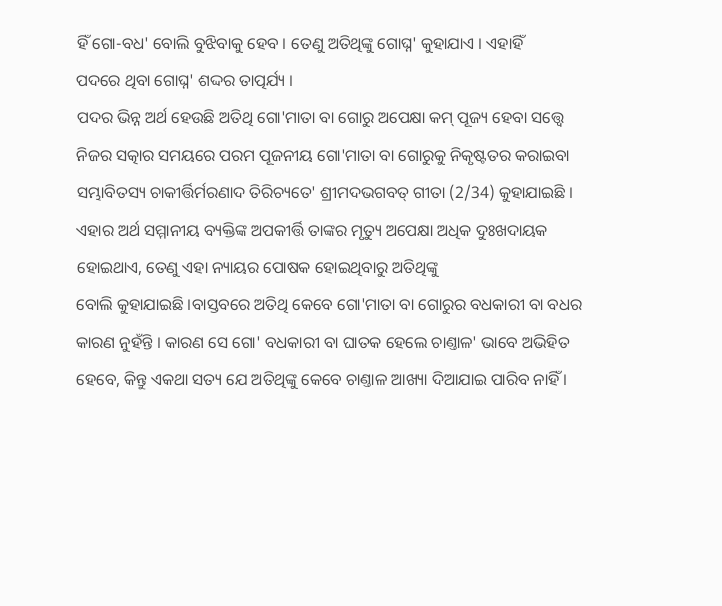ହିଁ ଗୋ-ବଧ' ବୋଲି ବୁଝିବାକୁ ହେବ । ତେଣୁ ଅତିଥିଙ୍କୁ ଗୋଘ୍ନ' କୁହାଯାଏ । ଏହାହିଁ
ପଦରେ ଥିବା ଗୋଘ୍ନ' ଶଦ୍ଦର ତାତ୍ପର୍ଯ୍ୟ ।
ପଦର ଭିନ୍ନ ଅର୍ଥ ହେଉଛି ଅତିଥି ଗୋ'ମାତା ବା ଗୋରୁ ଅପେକ୍ଷା କମ୍ ପୂଜ୍ୟ ହେବା ସତ୍ତ୍ୱେ ନିଜର ସତ୍କାର ସମୟରେ ପରମ ପୂଜନୀୟ ଗୋ'ମାତା ବା ଗୋରୁକୁ ନିକୃଷ୍ଟତର କରାଇବା ସମ୍ଭାବିତସ୍ୟ ଚାକୀର୍ତ୍ତିର୍ମରଣାଦ ତିରିଚ୍ୟତେ' ଶ୍ରୀମଦଭଗବତ୍ ଗୀତା (2/34) କୁହାଯାଇଛି । ଏହାର ଅର୍ଥ ସମ୍ମାନୀୟ ବ୍ୟକ୍ତିଙ୍କ ଅପକୀର୍ତ୍ତି ତାଙ୍କର ମୃତ୍ୟୁ ଅପେକ୍ଷା ଅଧିକ ଦୁଃଖଦାୟକ ହୋଇଥାଏ, ତେଣୁ ଏହା ନ୍ୟାୟର ପୋଷକ ହୋଇଥିବାରୁ ଅତିଥିଙ୍କୁ
ବୋଲି କୁହାଯାଇଛି ।ବାସ୍ତବରେ ଅତିଥି କେବେ ଗୋ'ମାତା ବା ଗୋରୁର ବଧକାରୀ ବା ବଧର କାରଣ ନୁହଁନ୍ତି । କାରଣ ସେ ଗୋ' ବଧକାରୀ ବା ଘାତକ ହେଲେ ଚାଣ୍ତାଳ' ଭାବେ ଅଭିହିତ ହେବେ, କିନ୍ତୁ ଏକଥା ସତ୍ୟ ଯେ ଅତିଥିଙ୍କୁ କେବେ ଚାଣ୍ତାଳ ଆଖ୍ୟା ଦିଆଯାଇ ପାରିବ ନାହିଁ ।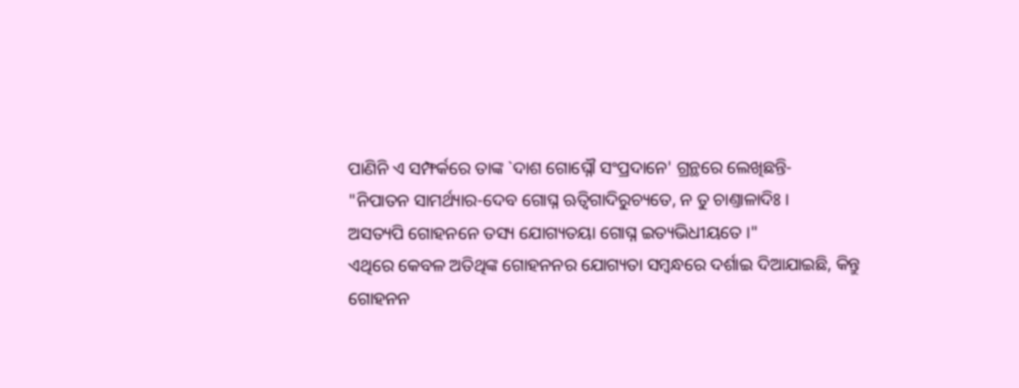ପାଣିନି ଏ ସମ୍ଫର୍କରେ ତାଙ୍କ `ଦାଶ ଗୋଘ୍ନୌ ସଂପ୍ରଦାନେ' ଗ୍ରନ୍ଥରେ ଲେଖିଛନ୍ତି-
"ନିପାତନ ସାମର୍ଥ୍ୟାର-ଦେବ ଗୋଘ୍ନ ଋତ୍ୱିଗାଦିରୁଚ୍ୟତେ, ନ ତୁ ଚାଣ୍ତାଳାଦିଃ ।
ଅସତ୍ୟପି ଗୋହନନେ ତସ୍ୟ ଯୋଗ୍ୟତୟା ଗୋଘ୍ନ ଇତ୍ୟଭିଧୀୟତେ ।"
ଏଥିରେ କେବଳ ଅତିଥିଙ୍କ ଗୋହନନର ଯୋଗ୍ୟତା ସମ୍ବନ୍ଧରେ ଦର୍ଶାଇ ଦିଆଯାଇଛି, କିନ୍ତୁ ଗୋହନନ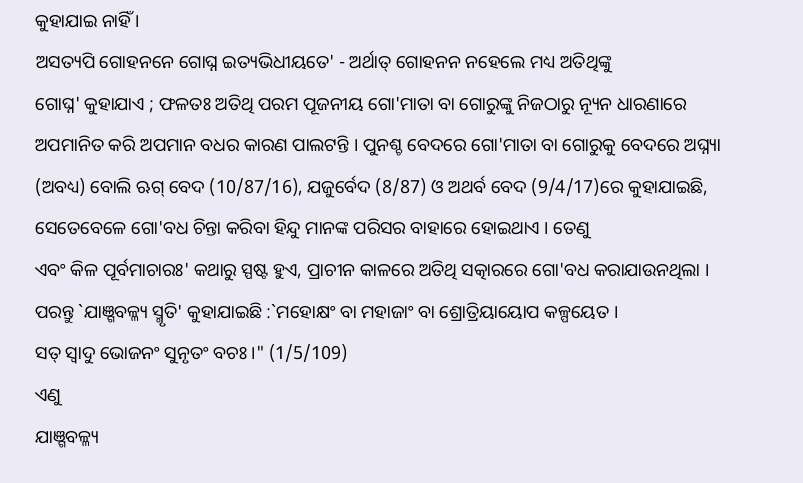କୁହାଯାଇ ନାହିଁ ।
ଅସତ୍ୟପି ଗୋହନନେ ଗୋଘ୍ନ ଇତ୍ୟଭିଧୀୟତେ' - ଅର୍ଥାତ୍ ଗୋହନନ ନହେଲେ ମଧ୍ୟ ଅତିଥିଙ୍କୁ
ଗୋଘ୍ନ' କୁହାଯାଏ ; ଫଳତଃ ଅତିଥି ପରମ ପୂଜନୀୟ ଗୋ'ମାତା ବା ଗୋରୁଙ୍କୁ ନିଜଠାରୁ ନ୍ୟୂନ ଧାରଣାରେ ଅପମାନିତ କରି ଅପମାନ ବଧର କାରଣ ପାଲଟନ୍ତି । ପୁନଶ୍ଚ ବେଦରେ ଗୋ'ମାତା ବା ଗୋରୁକୁ ବେଦରେ ଅଘ୍ନ୍ୟା (ଅବଧ୍ୟ) ବୋଲି ଋଗ୍ ବେଦ (10/87/16), ଯଜୁର୍ବେଦ (8/87) ଓ ଅଥର୍ବ ବେଦ (9/4/17)ରେ କୁହାଯାଇଛି, ସେତେବେଳେ ଗୋ'ବଧ ଚିନ୍ତା କରିବା ହିନ୍ଦୁ ମାନଙ୍କ ପରିସର ବାହାରେ ହୋଇଥାଏ । ତେଣୁ
ଏବଂ କିଳ ପୂର୍ବମାଚାରଃ' କଥାରୁ ସ୍ପଷ୍ଟ ହୁଏ, ପ୍ରାଚୀନ କାଳରେ ଅତିଥି ସତ୍କାରରେ ଗୋ'ବଧ କରାଯାଉନଥିଲା । ପରନ୍ତୁ `ଯାଞ୍ଗବଳ୍ଳ୍ୟ ସ୍ମୃତି' କୁହାଯାଇଛି :`ମହୋକ୍ଷଂ ବା ମହାଜାଂ ବା ଶ୍ରୋତ୍ରିୟାୟୋପ କଳ୍ପୟେତ ।
ସତ୍ ସ୍ୱାଦୁ ଭୋଜନଂ ସୁନୃତଂ ବଚଃ ।" (1/5/109)
ଏଣୁ
ଯାଞ୍ଗବଳ୍ଳ୍ୟ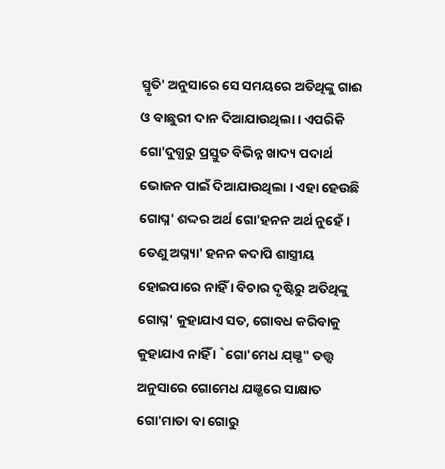ସ୍ମୃତି' ଅନୁସାରେ ସେ ସମୟରେ ଅତିଥିଙ୍କୁ ଗାଈ ଓ ବାଛୁରୀ ଦାନ ଦିଆଯାଉଥିଲା । ଏପରିକି ଗୋ'ଦୁଗ୍ଧରୁ ପ୍ରସ୍ତୁତ ବିଭିନ୍ନ ଖାଦ୍ୟ ପଦାର୍ଥ ଭୋଜନ ପାଇଁ ଦିଆଯାଉଥିଲା । ଏହା ହେଉଛି
ଗୋଘ୍ନ' ଶଦ୍ଦର ଅର୍ଥ ଗୋ'ହନନ ଅର୍ଥ ନୁହେଁ । ତେଣୁ ଅଘ୍ନ୍ୟା' ହନନ କଦାପି ଶାସ୍ତ୍ରୀୟ ହୋଇପାରେ ନାହିଁ । ବିଚାର ଦୃଷ୍ଟିରୁ ଅତିଥିଙ୍କୁ
ଗୋଘ୍ନ' କୁହାଯାଏ ସତ, ଗୋବଧ କରିବାକୁ କୁହାଯାଏ ନାହିଁ । `ଗୋ'ମେଧ ଯ୍ଞ୍ଗ" ତତ୍ତ୍ୱ ଅନୁସାରେ ଗୋମେଧ ଯଞ୍ଗରେ ସାକ୍ଷାତ ଗୋ'ମାତା ବା ଗୋରୁ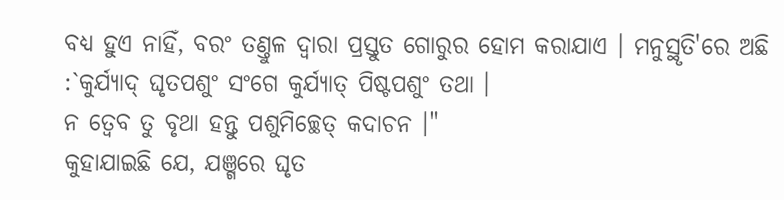ବଧ୍ୟ ହୁଏ ନାହିଁ, ବରଂ ତଣ୍ତୁଳ ଦ୍ୱାରା ପ୍ରସ୍ତୁତ ଗୋରୁର ହୋମ କରାଯାଏ । ମନୁସ୍ଥୃତି'ରେ ଅଛି :`କୁର୍ଯ୍ୟାଦ୍ ଘୃତପଶୁଂ ସଂଗେ କୁର୍ଯ୍ୟାତ୍ ପିଷ୍ଟପଶୁଂ ତଥା ।
ନ ତ୍ୱେବ ତୁ ବୃଥା ହନ୍ତୁ ପଶୁମିଚ୍ଛେତ୍ କଦାଚନ ।"
କୁହାଯାଇଛି ଯେ, ଯଞ୍ଗରେ ଘୃତ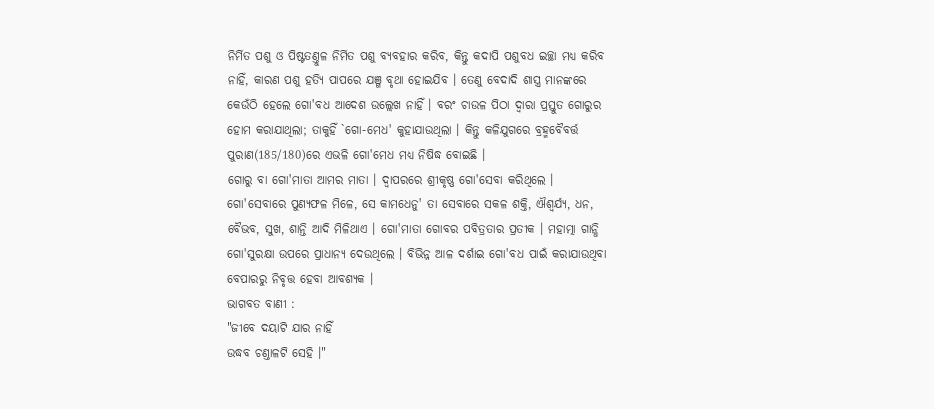ନିର୍ମିତ ପଶୁ ଓ ପିଷ୍ଟତଣ୍ତୁଳ ନିର୍ମିତ ପଶୁ ବ୍ୟବହାର କରିବ, କିନ୍ତୁ କଦାପି ପଶୁବଧ ଇଚ୍ଛା ମଧ୍ୟ କରିବ ନାହିଁ, କାରଣ ପଶୁ ହତ୍ୟି ପାପରେ ଯଞ୍ଗ ବୃଥା ହୋଇଯିବ । ତେଣୁ ବେଦାଦି ଶାସ୍ତ୍ର ମାନଙ୍କରେ କେଉଁଠି ହେଲେ ଗୋ'ବଧ ଆଦେଶ ଉଲ୍ଲେଖ ନାହିଁ । ବରଂ ଚାଉଳ ପିଠା ଦ୍ୱାରା ପ୍ରସ୍ତୁତ ଗୋରୁର ହୋମ କରାଯାଥିଲା; ତାକୁହିଁ `ଗୋ-ମେଧ' କୁହାଯାଉଥିଲା । କିନ୍ତୁ କଳିଯୁଗରେ ବ୍ରହ୍ମବୈବର୍ତ୍ତ ପୁରାଣ(185/180)ରେ ଏଭଳି ଗୋ'ମେଧ ମଧ୍ୟ ନିଷିଦ୍ଧ ବୋଇଛି ।
ଗୋରୁ ବା ଗୋ'ମାତା ଆମର ମାତା । ଦ୍ୱାପରରେ ଶ୍ରୀକୃଷ୍ଣ ଗୋ'ସେବା କରିଥିଲେ । ଗୋ'ସେବାରେ ପୁଣ୍ୟଫଳ ମିଳେ, ସେ କାମଧେନୁ' ତା ସେବାରେ ସକଳ ଶକ୍ତି, ଐଶ୍ୱର୍ଯ୍ୟ, ଧନ, ବୈଭବ, ସୁଖ, ଶାନ୍ତି ଆଦି ମିଳିଥାଏ । ଗୋ'ମାତା ଗୋବର ପବିତ୍ରତାର ପ୍ରତୀକ । ମହାତ୍ମା ଗାନ୍ଧି ଗୋ'ସୁରକ୍ଷା ଉପରେ ପ୍ରାଧାନ୍ୟ ଦେଉଥିଲେ । ବିଭିନ୍ନ ଆଳ ଦର୍ଶାଇ ଗୋ'ବଧ ପାଇଁ କରାଯାଉଥିବା ବେପାରରୁ ନିବୃତ୍ତ ହେବା ଆବଶ୍ୟକ ।
ଭାଗବତ ବାଣୀ :
"ଜୀବେ ଦୟାଟି ଯାର ନାହିଁ
ଉଦ୍ଧବ ଚଣ୍ତାଳଟି ସେହି ।"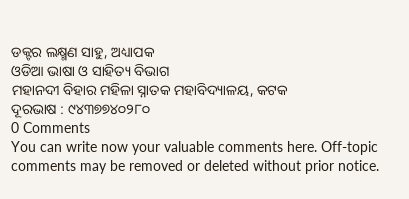ଡକ୍ଟର ଲକ୍ଷ୍ମଣ ସାହୁ, ଅଧ୍ୟାପକ
ଓଡିଆ ଭାଷା ଓ ସାହିତ୍ୟ ବିଭାଗ
ମହାନଦୀ ବିହାର ମହିଳା ସ୍ନାତକ ମହାବିଦ୍ୟାଳୟ, କଟକ
ଦୂରଭାଷ : ୯୪୩୭୭୪୦୨୮୦
0 Comments
You can write now your valuable comments here. Off-topic comments may be removed or deleted without prior notice.